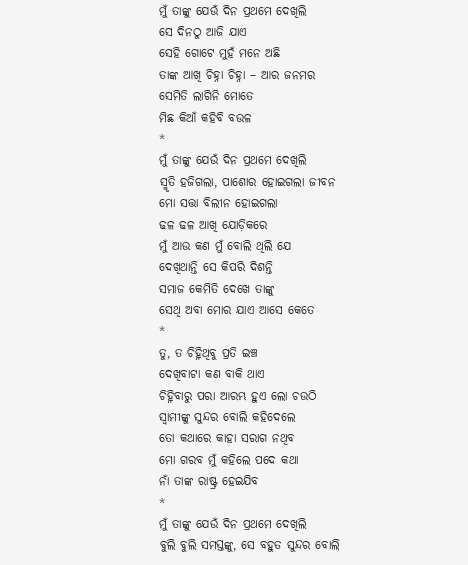ମୁଁ ତାଙ୍କୁ ଯେଉଁ ଦିନ ପ୍ରଥମେ ଦେଖିଲି
ସେ ଦିନଠୁ ଆଜି ଯାଏ
ସେହି ଗୋଟେ ମୁହଁ ମନେ ଅଛି
ତାଙ୍କ ଆଖି ଚିହ୍ନା ଚିହ୍ନା – ଆର ଜନମର
ସେମିତି ଲାଗିନି ମୋତେ
ମିଛ କିଆଁ କହିବି ବଉଳ
*
ମୁଁ ତାଙ୍କୁ ଯେଉଁ ଦିନ ପ୍ରଥମେ ଦେଖିଲି
ସ୍ମୃତି ହଜିଗଲା, ପାଶୋର ହୋଇଗଲା ଜୀବନ
ମୋ ସତ୍ତା ବିଲୀନ ହୋଇଗଲା
ଢଳ ଢଳ ଆଖି ଯୋଡ଼ିକରେ
ମୁଁ ଆଉ କଣ ମୁଁ ବୋଲି ଥିଲି ଯେ
ଦେଖିଥାନ୍ତି ସେ କିପରି ଦିଶନ୍ତି
ସମାଜ କେମିତି ଦେଖେ ତାଙ୍କୁ
ସେଥି ଅବା ମୋର ଯାଏ ଆସେ କେତେ
*
ତୁ, ତ ଚିହ୍ନିଥିବୁ ପ୍ରତି ଇଞ୍ଚ
ଦେଖିବାଟା କଣ ବାକି ଥାଏ
ଚିହ୍ନିବାରୁ ପରା ଆରମ୍ଭ ହୁଏ ଲୋ ଚଉଠି
ସ୍ଵାମୀଙ୍କୁ ସୁନ୍ଦର ବୋଲି କହିଦେଲେ
ତୋ କଥାରେ କାହା ସରାଗ ନଥିବ
ମୋ ଗରବ ମୁଁ କହିଲେ ପଦେ କଥା
ନାଁ ତାଙ୍କ ରାଷ୍ଟ୍ର ହେଇଯିବ
*
ମୁଁ ତାଙ୍କୁ ଯେଉଁ ଦିନ ପ୍ରଥମେ ଦେଖିଲି
ବୁଲି ବୁଲି ସମସ୍ତଙ୍କୁ, ସେ ବହୁତ ସୁନ୍ଦର ବୋଲି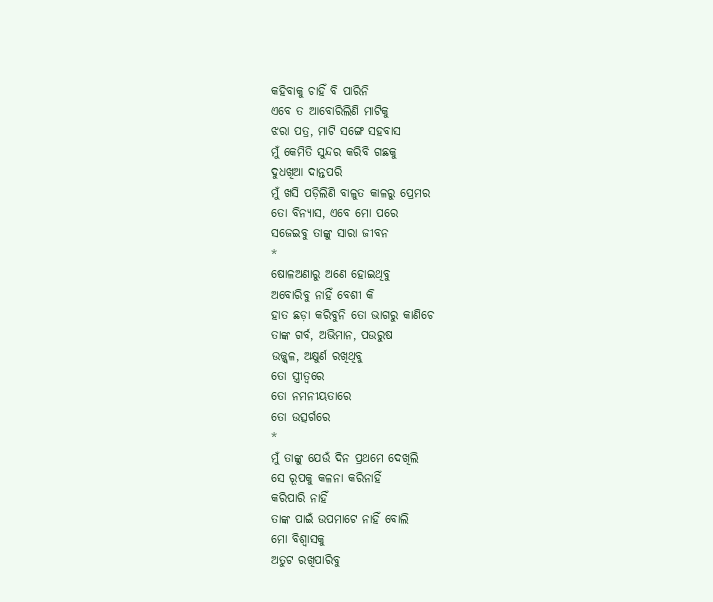କହିବାକୁ ଚାହିଁ ବି ପାରିନି
ଏବେ ତ ଆବୋରିଲିଣି ମାଟିକୁ
ଝରା ପତ୍ର, ମାଟି ସଙ୍ଗେ ସହବାସ
ମୁଁ କେମିତି ସୁନ୍ଦର କରିବି ଗଛକୁ
ଦୁଧଖିଆ ଦାନ୍ତପରି
ମୁଁ ଖସି ପଡ଼ିଲିଣି ବାଳୁତ କାଳରୁ ପ୍ରେମର
ତୋ ବିନ୍ୟାସ, ଏବେ ମୋ ପରେ
ସଜେଇବୁ ତାଙ୍କୁ ସାରା ଜୀବନ
*
ଷୋଳଅଣାରୁ ଅଣେ ହୋଇଥିବୁ
ଅବୋରିବୁ ନାହିଁ ବେଶୀ କି
ହାତ ଛଡ଼ା କରିବୁନି ତୋ ଭାଗରୁ କାଣିଚେ
ତାଙ୍କ ଗର୍ବ, ଅଭିମାନ, ପଉରୁଷ
ଉଜ୍ଜ୍ଵଳ, ଅକ୍ଷୁର୍ଣ ରଖିଥିବୁ
ତୋ ସ୍ତ୍ରୀତ୍ଵରେ
ତୋ ନମନୀୟତାରେ
ତୋ ଉତ୍ସର୍ଗରେ
*
ମୁଁ ତାଙ୍କୁ ଯେଉଁ ଦିନ ପ୍ରଥମେ ଦେଖିଲି
ସେ ରୂପକୁ କଳନା କରିନାହିଁ
କରିପାରି ନାହିଁ
ତାଙ୍କ ପାଇଁ ଉପମାଟେ ନାହିଁ ବୋଲି
ମୋ ବିଶ୍ୱାସକୁ
ଅତୁଟ ରଖିପାରିବୁ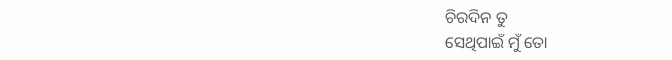ଚିରଦିନ ତୁ
ସେଥିପାଇଁ ମୁଁ ତୋ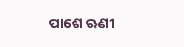ପାଶେ ଋଣୀ